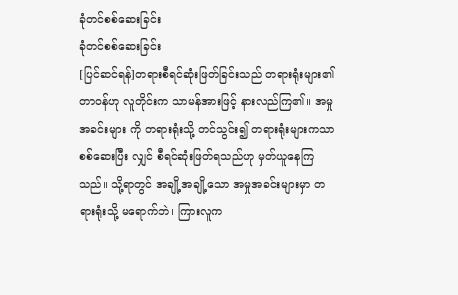ခုံတင်စစ်ဆေးခြင်း
ခုံတင်စစ်ဆေးခြင်း
[ပြင်ဆင်ရန်]တရားစီရင်ဆုံးဖြတ်ခြင်းသည် တရားရုံးများ၏ တာဝန်ဟု လူတိုင်းက သာမန်အားဖြင့် နားလည်ကြ၏။ အမှုအခင်းများ ကို တရားရုံးသို့ တင်သွင်း၍ တရားရုံးများကသာ စစ်ဆေးပြီး လျှင် စီရင်ဆုံးဖြတ်ရသည်ဟု မှတ်ယူနေကြသည်။ သို့ရာတွင် အချို့အချို့သော အမှုအခင်းများမှာ တရားရုံးသို့ မရောက်ဘဲ၊ ကြားလူက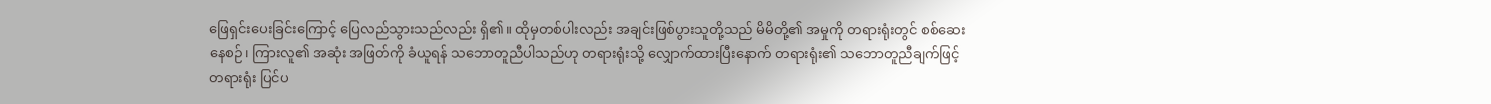ဖြေရှင်းပေးခြင်းကြောင့် ပြေလည်သွားသည်လည်း ရှိ၏။ ထိုမှတစ်ပါးလည်း အချင်းဖြစ်ပွားသူတို့သည် မိမိတို့၏ အမှုကို တရားရုံးတွင် စစ်ဆေးနေစဉ်၊ ကြားလူ၏ အဆုံး အဖြတ်ကို ခံယူရန် သဘောတူညီပါသည်ဟု တရားရုံးသို့ လျှောက်ထားပြီးနောက် တရားရုံး၏ သဘောတူညီချက်ဖြင့် တရားရုံး ပြင်ပ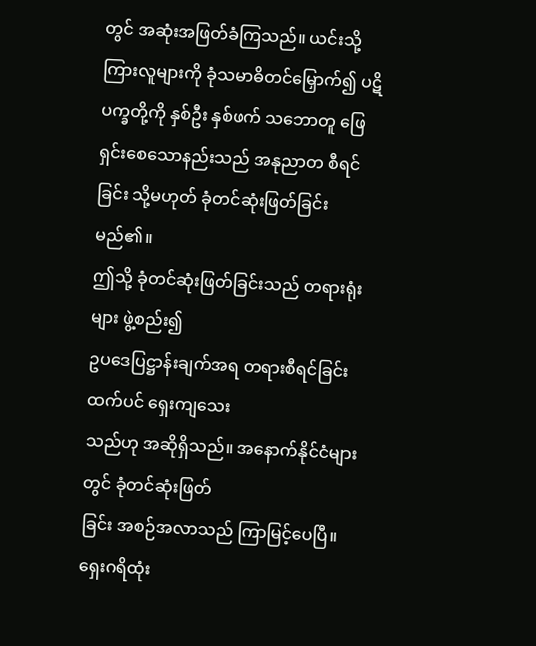တွင် အဆုံးအဖြတ်ခံကြသည်။ ယင်းသို့ ကြားလူများကို ခုံသမာဓိတင်မြှောက်၍ ပဋိပက္ခတို့ကို နှစ်ဦး နှစ်ဖက် သဘောတူ ဖြေရှင်းစေသောနည်းသည် အနုညာတ စီရင်ခြင်း သို့မဟုတ် ခုံတင်ဆုံးဖြတ်ခြင်း မည်၏။
ဤသို့ ခုံတင်ဆုံးဖြတ်ခြင်းသည် တရားရုံးများ ဖွဲ့စည်း၍
ဥပဒေပြဋ္ဌာန်းချက်အရ တရားစီရင်ခြင်းထက်ပင် ရှေးကျသေး
သည်ဟု အဆိုရှိသည်။ အနောက်နိုင်ငံများတွင် ခုံတင်ဆုံးဖြတ်
ခြင်း အစဉ်အလာသည် ကြာမြင့်ပေပြီ။ ရှေးဂရိထုံး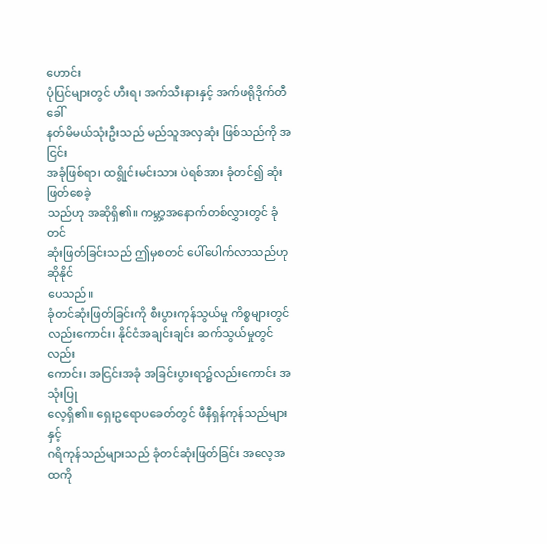ဟောင်း
ပုံပြင်များတွင် ဟီးရ၊ အက်သီးနားနှင့် အက်ဖရိုဒိုက်တီခေါ်
နတ်မိမယ်သုံးဦးသည် မည်သူအလှဆုံး ဖြစ်သည်ကို အငြင်း
အခုံဖြစ်ရာ၊ ထရွိုင်းမင်းသား ပဲရစ်အား ခုံတင်၍ ဆုံးဖြတ်စေခဲ့
သည်ဟု အဆိုရှိ၏။ ကမ္ဘာ့အနောက်တစ်လွှားတွင် ခုံတင်
ဆုံးဖြတ်ခြင်းသည် ဤမှစတင် ပေါ်ပေါက်လာသည်ဟု ဆိုနိုင်
ပေသည်။
ခုံတင်ဆုံးဖြတ်ခြင်းကို စီးပွားကုန်သွယ်မှု ကိစ္စများတွင်
လည်းကောင်း၊ နိုင်ငံအချင်းချင်း ဆက်သွယ်မှုတွင် လည်း
ကောင်း၊ အငြင်းအခုံ အခြင်းပွားရာ၌လည်းကောင်း အသုံးပြု
လေ့ရှိ၏။ ရှေးဥရောပခေတ်တွင် ဖီနီရှန်ကုန်သည်များနှင့်
ဂရိကုန်သည်များသည် ခုံတင်ဆုံးဖြတ်ခြင်း အလေ့အထကို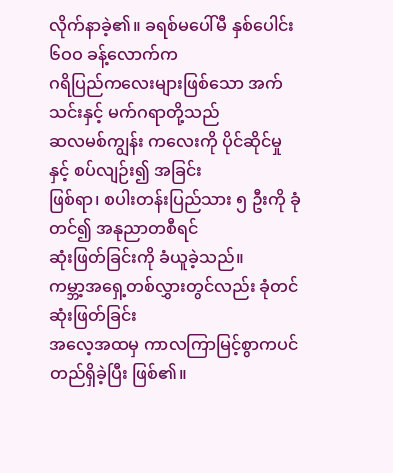လိုက်နာခဲ့၏။ ခရစ်မပေါ်မီ နှစ်ပေါင်း ၆ဝဝ ခန့်လောက်က
ဂရိပြည်ကလေးများဖြစ်သော အက်သင်းနှင့် မက်ဂရာတို့သည်
ဆလမစ်ကျွန်း ကလေးကို ပိုင်ဆိုင်မှုနှင့် စပ်လျဉ်း၍ အခြင်း
ဖြစ်ရာ၊ စပါးတန်းပြည်သား ၅ ဦးကို ခုံတင်၍ အနုညာတစီရင်
ဆုံးဖြတ်ခြင်းကို ခံယူခဲ့သည်။
ကမ္ဘာ့အရှေ့တစ်လွှားတွင်လည်း ခုံတင်ဆုံးဖြတ်ခြင်း
အလေ့အထမှ ကာလကြာမြင့်စွာကပင် တည်ရှိခဲ့ပြီး ဖြစ်၏။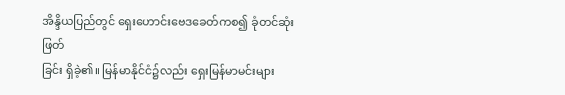အိန္ဒိယပြည်တွင် ရှေးဟောင်းဗေဒခေတ်ကစ၍ ခုံတင်ဆုံးဖြတ်
ခြင်း ရှိခဲ့၏။ မြန်မာနိုင်ငံ၌လည်း ရှေးမြန်မာမင်းများ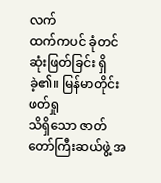လက်
ထက်ကပင် ခုံတင်ဆုံးဖြတ်ခြင်း ရှိခဲ့၏။ မြန်မာတိုင်း ဖတ်ရှု
သိရှိသော ဇာတ်တော်ကြီးဆယ်ဖွဲ့ အ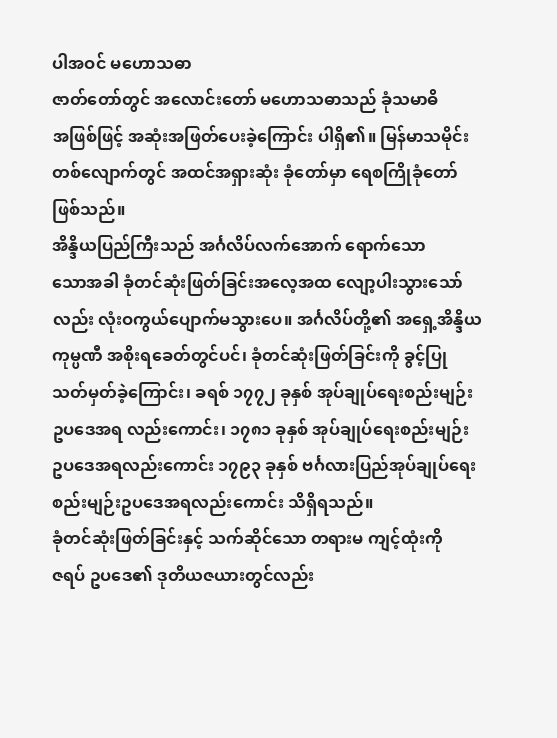ပါအဝင် မဟောသဓာ
ဇာတ်တော်တွင် အလောင်းတော် မဟောသဓာသည် ခုံသမာဓိ
အဖြစ်ဖြင့် အဆုံးအဖြတ်ပေးခဲ့ကြောင်း ပါရှိ၏။ မြန်မာသမိုင်း
တစ်လျောက်တွင် အထင်အရှားဆုံး ခုံတော်မှာ ရေစကြိုခုံတော်
ဖြစ်သည်။
အိန္ဒိယပြည်ကြီးသည် အင်္ဂလိပ်လက်အောက် ရောက်သော
သောအခါ ခုံတင်ဆုံးဖြတ်ခြင်းအလေ့အထ လျော့ပါးသွားသော်
လည်း လုံးဝကွယ်ပျောက်မသွားပေ။ အင်္ဂလိပ်တို့၏ အရှေ့အိန္ဒိယ
ကုမ္ပဏီ အစိုးရခေတ်တွင်ပင်၊ ခုံတင်ဆုံးဖြတ်ခြင်းကို ခွင့်ပြု
သတ်မှတ်ခဲ့ကြောင်း၊ ခရစ် ၁၇၇၂ ခုနှစ် အုပ်ချုပ်ရေးစည်းမျဉ်း
ဥပဒေအရ လည်းကောင်း၊ ၁၇၈၁ ခုနှစ် အုပ်ချုပ်ရေးစည်းမျဉ်း
ဥပဒေအရလည်းကောင်း ၁၇၉၃ ခုနှစ် ဗင်္ဂလားပြည်အုပ်ချုပ်ရေး
စည်းမျဉ်းဥပဒေအရလည်းကောင်း သိရှိရသည်။
ခုံတင်ဆုံးဖြတ်ခြင်းနှင့် သက်ဆိုင်သော တရားမ ကျင့်ထုံးကို
ဇရပ် ဥပဒေ၏ ဒုတိယဇယားတွင်လည်း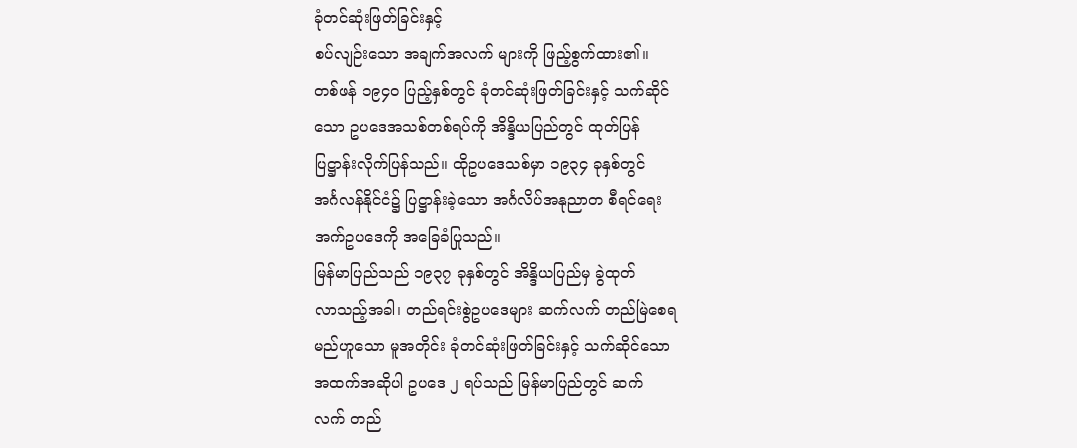ခုံတင်ဆုံးဖြတ်ခြင်းနှင့်
စပ်လျဉ်းသော အချက်အလက် များကို ဖြည့်စွက်ထား၏။
တစ်ဖန် ၁၉၄ဝ ပြည့်နှစ်တွင် ခုံတင်ဆုံးဖြတ်ခြင်းနှင့် သက်ဆိုင်
သော ဥပဒေအသစ်တစ်ရပ်ကို အိန္ဒိယပြည်တွင် ထုတ်ပြန်
ပြဋ္ဌာန်းလိုက်ပြန်သည်။ ထိုဥပဒေသစ်မှာ ၁၉၃၄ ခုနှစ်တွင်
အင်္ဂလန်နိုင်ငံ၌ ပြဋ္ဌာန်းခဲ့သော အင်္ဂလိပ်အနုညာတ စီရင်ရေး
အက်ဥပဒေကို အခြေခံပြုသည်။
မြန်မာပြည်သည် ၁၉၃၇ ခုနှစ်တွင် အိန္ဒိယပြည်မှ ခွဲထုတ်
လာသည့်အခါ၊ တည်ရင်းစွဲဥပဒေများ ဆက်လက် တည်မြဲစေရ
မည်ဟူသော မူအတိုင်း ခုံတင်ဆုံးဖြတ်ခြင်းနှင့် သက်ဆိုင်သော
အထက်အဆိုပါ ဥပဒေ ၂ ရပ်သည် မြန်မာပြည်တွင် ဆက်
လက် တည်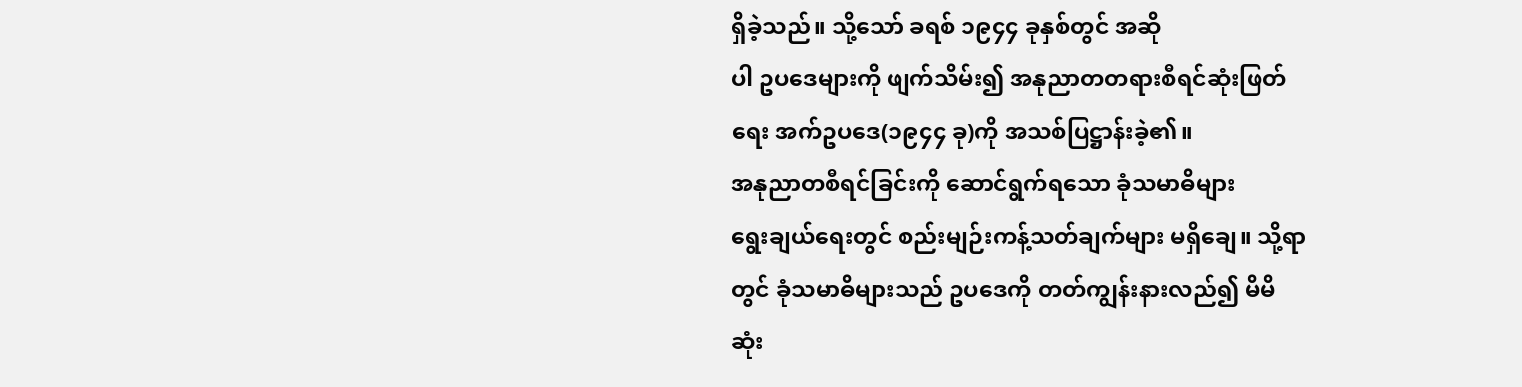ရှိခဲ့သည်။ သို့သော် ခရစ် ၁၉၄၄ ခုနှစ်တွင် အဆို
ပါ ဥပဒေများကို ဖျက်သိမ်း၍ အနုညာတတရားစီရင်ဆုံးဖြတ်
ရေး အက်ဥပဒေ(၁၉၄၄ ခု)ကို အသစ်ပြဋ္ဌာန်းခဲ့၏။
အနုညာတစီရင်ခြင်းကို ဆောင်ရွက်ရသော ခုံသမာဓိများ
ရွေးချယ်ရေးတွင် စည်းမျဉ်းကန့်သတ်ချက်များ မရှိချေ။ သို့ရာ
တွင် ခုံသမာဓိများသည် ဥပဒေကို တတ်ကျွန်းနားလည်၍ မိမိ
ဆုံး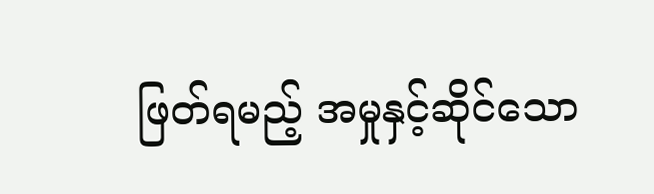ဖြတ်ရမည့် အမှုနှင့်ဆိုင်သော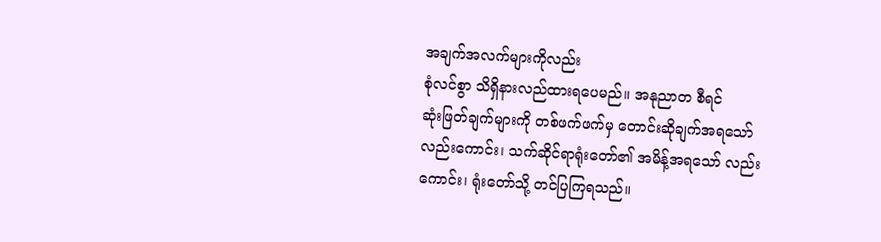အချက်အလက်များကိုလည်း
စုံလင်စွာ သိရှိနားလည်ထားရပေမည်။ အနုညာတ စီရင်
ဆုံးဖြတ်ချက်များကို တစ်ဖက်ဖက်မှ တောင်းဆိုချက်အရသော်
လည်းကောင်း၊ သက်ဆိုင်ရာရုံးတော်၏ အမိန့်အရသော် လည်း
ကောင်း၊ ရုံးတော်သို့ တင်ပြကြရသည်။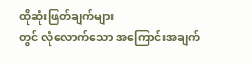ထိုဆုံးဖြတ်ချက်များ
တွင် လုံလောက်သော အကြောင်းအချက်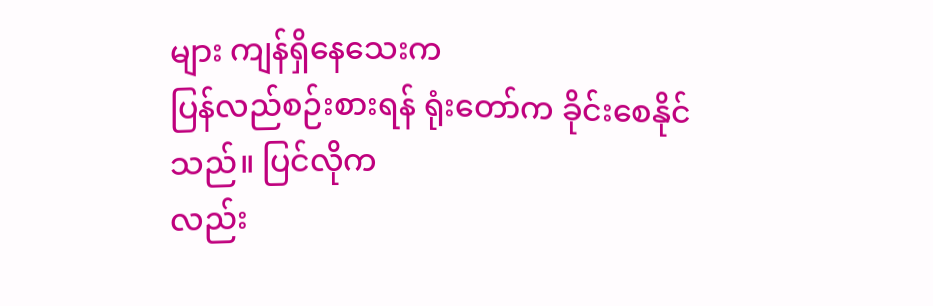များ ကျန်ရှိနေသေးက
ပြန်လည်စဉ်းစားရန် ရုံးတော်က ခိုင်းစေနိုင်သည်။ ပြင်လိုက
လည်း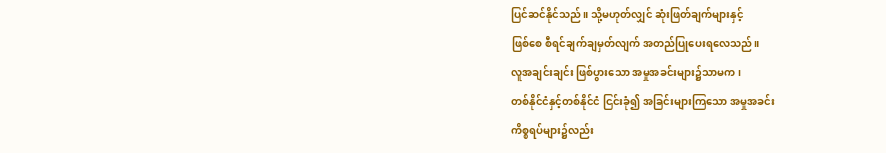ပြင်ဆင်နိုင်သည်။ သို့မဟုတ်လျှင် ဆုံးဖြတ်ချက်များနှင့်
ဖြစ်စေ စီရင်ချက်ချမှတ်လျက် အတည်ပြုပေးရလေသည်။
လူအချင်းချင်း ဖြစ်ပွားသော အမှုအခင်းများ၌သာမက၊
တစ်နိုင်ငံနှင့်တစ်နိုင်ငံ ငြင်းခုံ၍ အခြင်းများကြသော အမှုအခင်း
ကိစ္စရပ်များ၌လည်း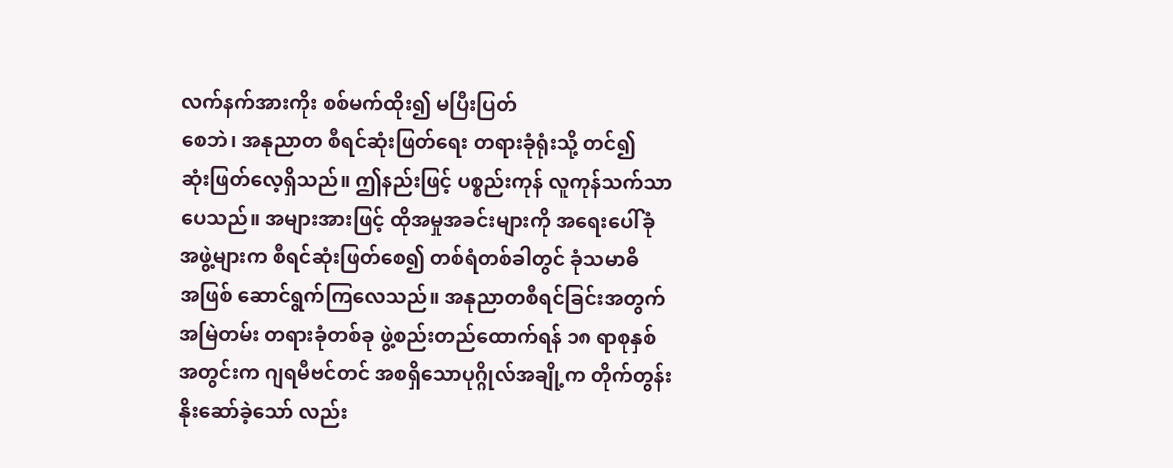လက်နက်အားကိုး စစ်မက်ထိုး၍ မပြီးပြတ်
စေဘဲ၊ အနုညာတ စီရင်ဆုံးဖြတ်ရေး တရားခုံရုံးသို့ တင်၍
ဆုံးဖြတ်လေ့ရှိသည်။ ဤနည်းဖြင့် ပစ္စည်းကုန် လူကုန်သက်သာ
ပေသည်။ အများအားဖြင့် ထိုအမှုအခင်းများကို အရေးပေါ်ခုံ
အဖွဲ့များက စီရင်ဆုံးဖြတ်စေ၍ တစ်ရံတစ်ခါတွင် ခုံသမာဓိ
အဖြစ် ဆောင်ရွက်ကြလေသည်။ အနုညာတစီရင်ခြင်းအတွက်
အမြဲတမ်း တရားခုံတစ်ခု ဖွဲ့စည်းတည်ထောက်ရန် ၁၈ ရာစုနှစ်
အတွင်းက ဂျရမီဗင်တင် အစရှိသောပုဂ္ဂိုလ်အချို့က တိုက်တွန်း
နိုးဆော်ခဲ့သော် လည်း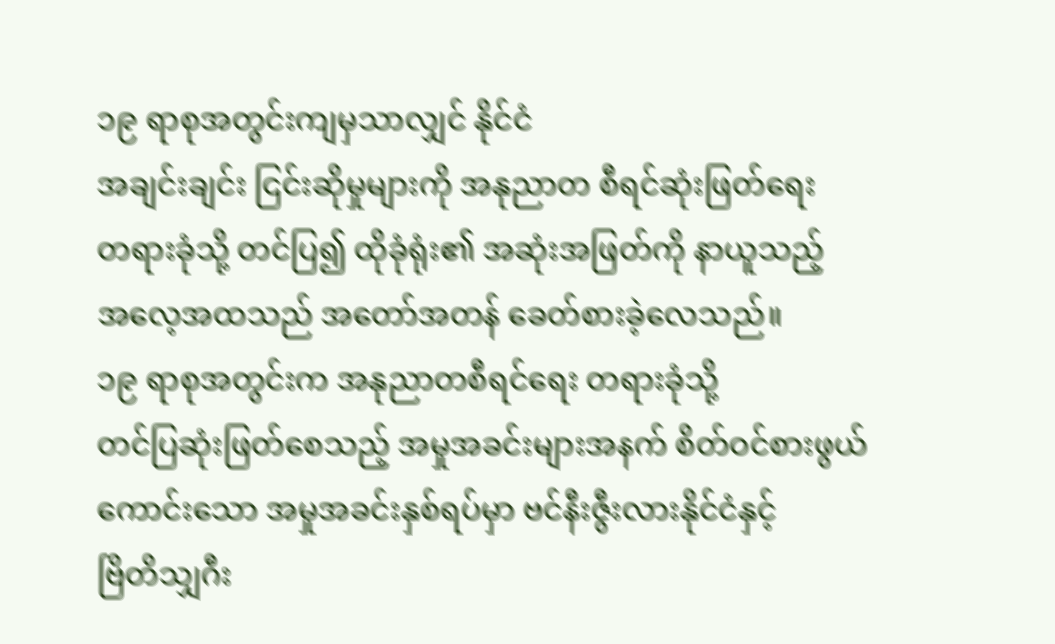၁၉ ရာစုအတွင်းကျမှသာလျှင် နိုင်ငံ
အချင်းချင်း ငြင်းဆိုမှုများကို အနုညာတ စီရင်ဆုံးဖြတ်ရေး
တရားခုံသို့ တင်ပြ၍ ထိုခုံရုံး၏ အဆုံးအဖြတ်ကို နာယူသည့်
အလေ့အထသည် အတော်အတန် ခေတ်စားခဲ့လေသည်။
၁၉ ရာစုအတွင်းက အနုညာတစီရင်ရေး တရားခုံသို့
တင်ပြဆုံးဖြတ်စေသည့် အမှုအခင်းများအနက် စိတ်ဝင်စားဖွယ်
ကောင်းသော အမှုအခင်းနှစ်ရပ်မှာ ဗင်နီးဇွီးလားနိုင်ငံနှင့်
ဗြိတိသျှဂီး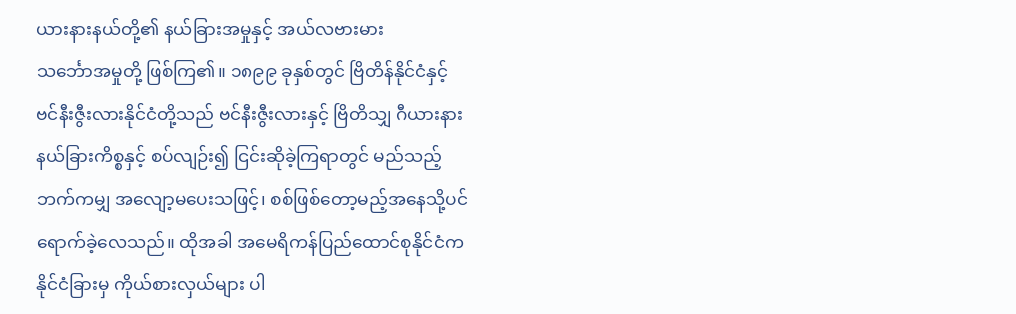ယားနားနယ်တို့၏ နယ်ခြားအမှုနှင့် အယ်လဗားမား
သင်္ဘောအမှုတို့ ဖြစ်ကြ၏။ ၁၈၉၉ ခုနှစ်တွင် ဗြိတိန်နိုင်ငံနှင့်
ဗင်နီးဇွီးလားနိုင်ငံတို့သည် ဗင်နီးဇွီးလားနှင့် ဗြိတိသျှ ဂီယားနား
နယ်ခြားကိစ္စနှင့် စပ်လျဉ်း၍ ငြင်းဆိုခဲ့ကြရာတွင် မည်သည့်
ဘက်ကမျှ အလျော့မပေးသဖြင့်၊ စစ်ဖြစ်တော့မည့်အနေသို့ပင်
ရောက်ခဲ့လေသည်။ ထိုအခါ အမေရိကန်ပြည်ထောင်စုနိုင်ငံက
နိုင်ငံခြားမှ ကိုယ်စားလှယ်များ ပါ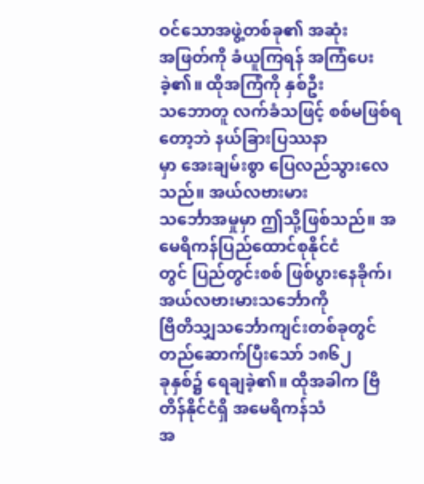ဝင်သောအဖွဲ့တစ်ခု၏ အဆုံး
အဖြတ်ကို ခံယူကြရန် အကြံပေးခဲ့၏။ ထိုအကြံကို နှစ်ဦး
သဘောတူ လက်ခံသဖြင့် စစ်မဖြစ်ရတော့ဘဲ နယ်ခြားပြဿနာ
မှာ အေးချမ်းစွာ ပြေလည်သွားလေသည်။ အယ်လဗားမား
သင်္ဘောအမှုမှာ ဤသို့ဖြစ်သည်။ အမေရိကန်ပြည်ထောင်စုနိုင်ငံ
တွင် ပြည်တွင်းစစ် ဖြစ်ပွားနေခိုက်၊ အယ်လဗားမားသင်္ဘောကို
ဗြိတိသျှသင်္ဘောကျင်းတစ်ခုတွင် တည်ဆောက်ပြီးသော် ၁၈၆၂
ခုနှစ်၌ ရေချခဲ့၏။ ထိုအခါက ဗြိတိန်နိုင်ငံရှိ အမေရိကန်သံ
အ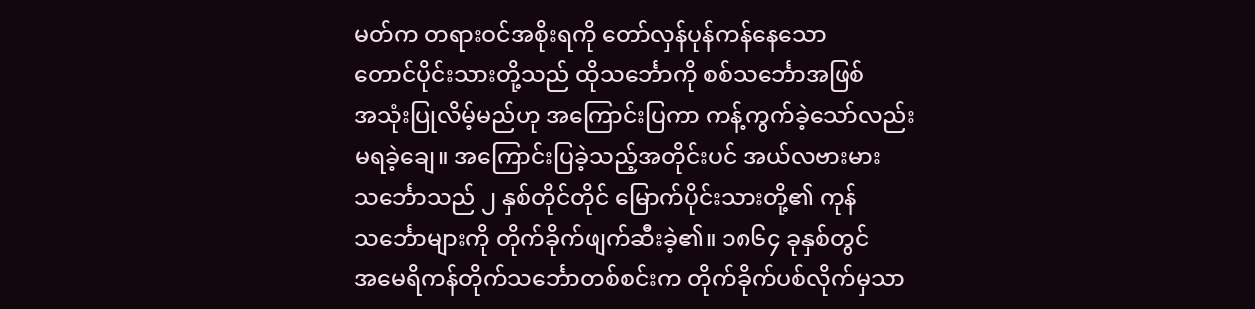မတ်က တရားဝင်အစိုးရကို တော်လှန်ပုန်ကန်နေသော
တောင်ပိုင်းသားတို့သည် ထိုသင်္ဘောကို စစ်သင်္ဘောအဖြစ်
အသုံးပြုလိမ့်မည်ဟု အကြောင်းပြကာ ကန့်ကွက်ခဲ့သော်လည်း
မရခဲ့ချေ။ အကြောင်းပြခဲ့သည့်အတိုင်းပင် အယ်လဗားမား
သင်္ဘောသည် ၂ နှစ်တိုင်တိုင် မြောက်ပိုင်းသားတို့၏ ကုန်
သင်္ဘောများကို တိုက်ခိုက်ဖျက်ဆီးခဲ့၏။ ၁၈၆၄ ခုနှစ်တွင်
အမေရိကန်တိုက်သင်္ဘောတစ်စင်းက တိုက်ခိုက်ပစ်လိုက်မှသာ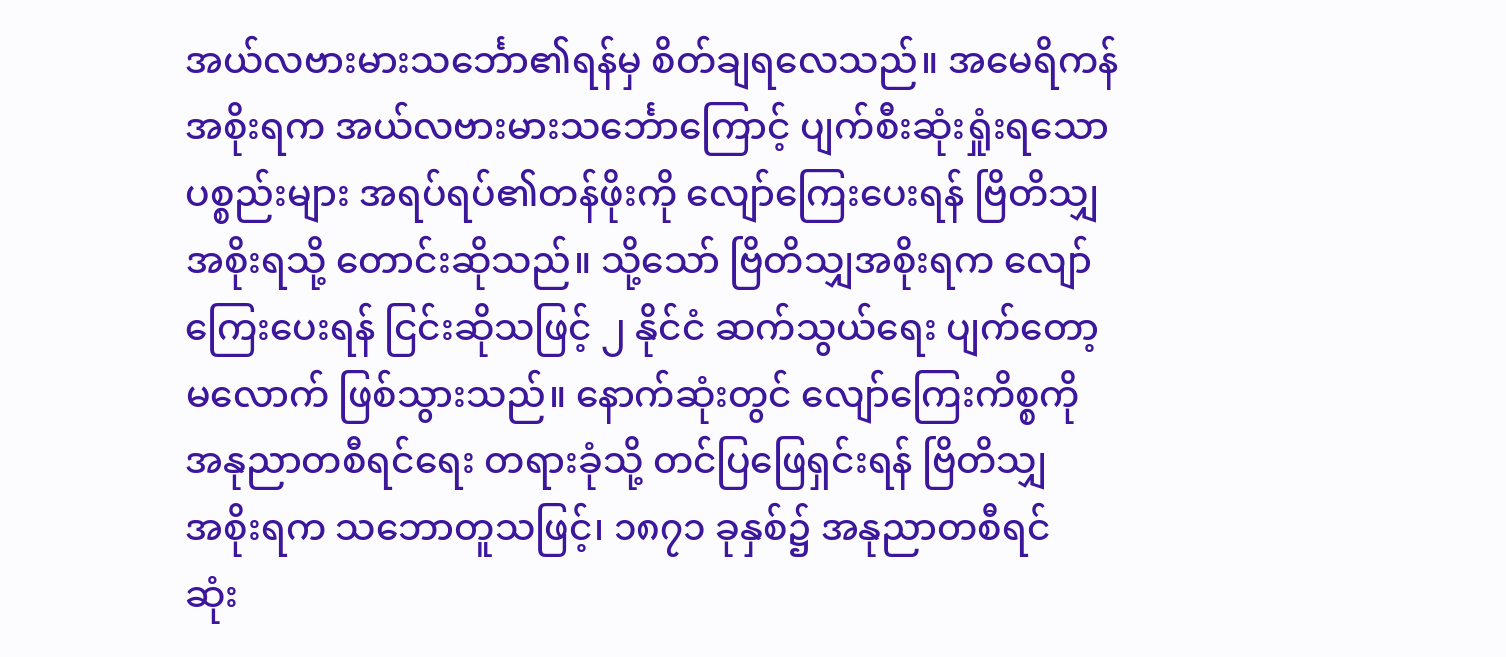အယ်လဗားမားသင်္ဘော၏ရန်မှ စိတ်ချရလေသည်။ အမေရိကန်
အစိုးရက အယ်လဗားမားသင်္ဘောကြောင့် ပျက်စီးဆုံးရှုံးရသော
ပစ္စည်းများ အရပ်ရပ်၏တန်ဖိုးကို လျော်ကြေးပေးရန် ဗြိတိသျှ
အစိုးရသို့ တောင်းဆိုသည်။ သို့သော် ဗြိတိသျှအစိုးရက လျော်
ကြေးပေးရန် ငြင်းဆိုသဖြင့် ၂ နိုင်ငံ ဆက်သွယ်ရေး ပျက်တော့
မလောက် ဖြစ်သွားသည်။ နောက်ဆုံးတွင် လျော်ကြေးကိစ္စကို
အနုညာတစီရင်ရေး တရားခုံသို့ တင်ပြဖြေရှင်းရန် ဗြိတိသျှ
အစိုးရက သဘောတူသဖြင့်၊ ၁၈၇၁ ခုနှစ်၌ အနုညာတစီရင်
ဆုံး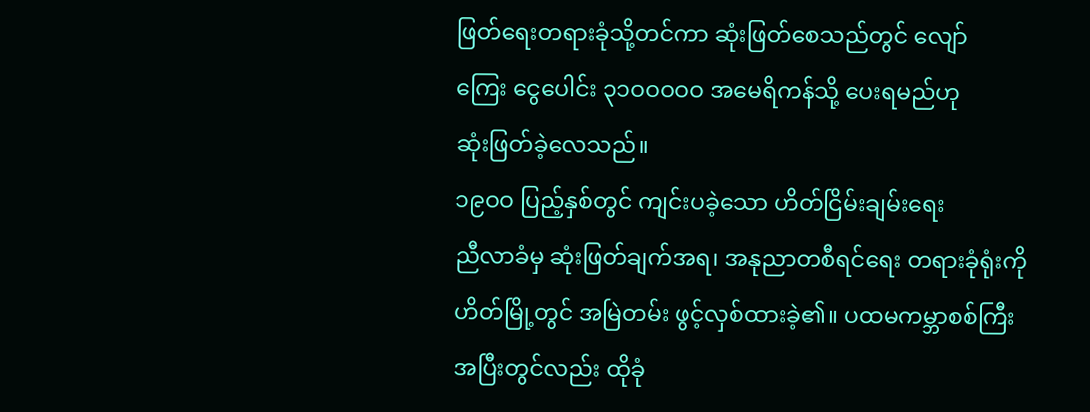ဖြတ်ရေးတရားခုံသို့တင်ကာ ဆုံးဖြတ်စေသည်တွင် လျော်
ကြေး ငွေပေါင်း ၃၁ဝဝဝဝဝ အမေရိကန်သို့ ပေးရမည်ဟု
ဆုံးဖြတ်ခဲ့လေသည်။
၁၉ဝဝ ပြည့်နှစ်တွင် ကျင်းပခဲ့သော ဟိတ်ငြိမ်းချမ်းရေး
ညီလာခံမှ ဆုံးဖြတ်ချက်အရ၊ အနုညာတစီရင်ရေး တရားခုံရုံးကို
ဟိတ်မြို့တွင် အမြဲတမ်း ဖွင့်လှစ်ထားခဲ့၏။ ပထမကမ္ဘာစစ်ကြီး
အပြီးတွင်လည်း ထိုခုံ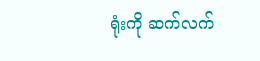ရုံးကို ဆက်လက်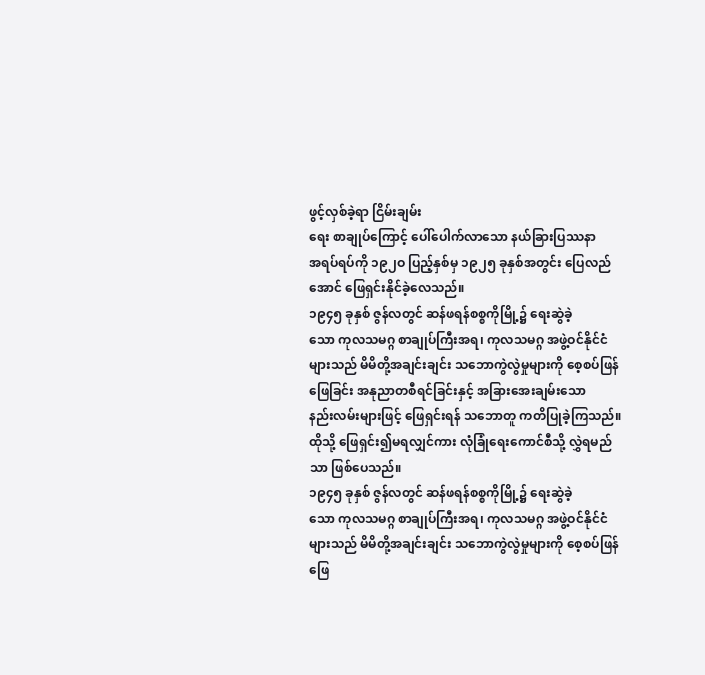ဖွင့်လှစ်ခဲ့ရာ ငြိမ်းချမ်း
ရေး စာချုပ်ကြောင့် ပေါ်ပေါက်လာသော နယ်ခြားပြဿနာ
အရပ်ရပ်ကို ၁၉၂ဝ ပြည့်နှစ်မှ ၁၉၂၅ ခုနှစ်အတွင်း ပြေလည်
အောင် ဖြေရှင်းနိုင်ခဲ့လေသည်။
၁၉၄၅ ခုနှစ် ဇွန်လတွင် ဆန်ဖရန်စစ္စကိုမြို့၌ ရေးဆွဲခဲ့
သော ကုလသမဂ္ဂ စာချုပ်ကြီးအရ၊ ကုလသမဂ္ဂ အဖွဲ့ဝင်နိုင်ငံ
များသည် မိမိတို့အချင်းချင်း သဘောကွဲလွဲမှုများကို စေ့စပ်ဖြန်
ဖြေခြင်း အနုညာတစီရင်ခြင်းနှင့် အခြားအေးချမ်းသော
နည်းလမ်းများဖြင့် ဖြေရှင်းရန် သဘောတူ ကတိပြုခဲ့ကြသည်။
ထိုသို့ ဖြေရှင်း၍မရလျှင်ကား လုံခြုံရေးကောင်စီသို့ လွှဲရမည်
သာ ဖြစ်ပေသည်။
၁၉၄၅ ခုနှစ် ဇွန်လတွင် ဆန်ဖရန်စစ္စကိုမြို့၌ ရေးဆွဲခဲ့
သော ကုလသမဂ္ဂ စာချုပ်ကြီးအရ၊ ကုလသမဂ္ဂ အဖွဲ့ဝင်နိုင်ငံ
များသည် မိမိတို့အချင်းချင်း သဘောကွဲလွဲမှုများကို စေ့စပ်ဖြန်
ဖြေ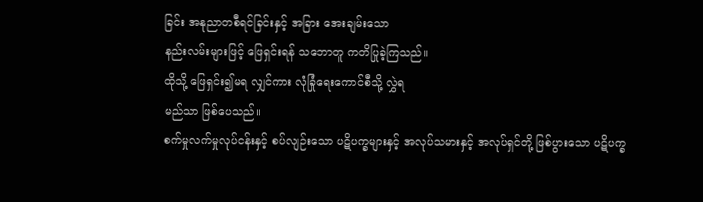ခြင်း အနုညာတစီရင်ခြင်းနှင့် အခြား အေးချမ်းသော
နည်းလမ်းများဖြင့် ဖြေရှင်းရန် သဘောတူ ကတိပြုခဲ့ကြသည်။
ထိုသို့ ဖြေရှင်း၍မရ လျှင်ကား လုံခြုံရေးကောင်စီသို့ လွှဲရ
မည်သာ ဖြစ်ပေသည်။
စက်မှုလက်မှုလုပ်ငန်းနှင့် စပ်လျဉ်းသော ပဋိပက္ခများနှင့် အလုပ်သမားနှင့် အလုပ်ရှင်တို့ ဖြစ်ပွားသော ပဋိပက္ခ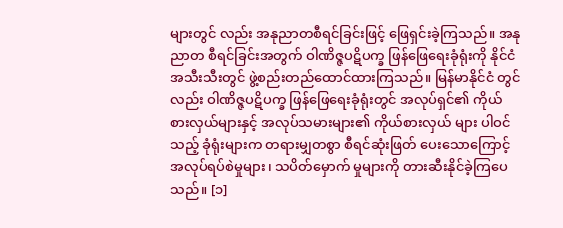များတွင် လည်း အနုညာတစီရင်ခြင်းဖြင့် ဖြေရှင်းခဲ့ကြသည်။ အနုညာတ စီရင်ခြင်းအတွက် ဝါဏိဇ္ဇပဋိပက္ခ ဖြန်ဖြေရေးခုံရုံးကို နိုင်ငံ အသီးသီးတွင် ဖွဲ့စည်းတည်ထောင်ထားကြသည်။ မြန်မာနိုင်ငံ တွင်လည်း ဝါဏိဇ္ဇပဋိပက္ခ ဖြန်ဖြေရေးခုံရုံးတွင် အလုပ်ရှင်၏ ကိုယ်စားလှယ်များနှင့် အလုပ်သမားများ၏ ကိုယ်စားလှယ် များ ပါဝင်သည့် ခုံရုံးများက တရားမျှတစွာ စီရင်ဆုံးဖြတ် ပေးသောကြောင့် အလုပ်ရပ်စဲမှုများ၊ သပိတ်မှောက် မှုများကို တားဆီးနိုင်ခဲ့ကြပေသည်။ [၁]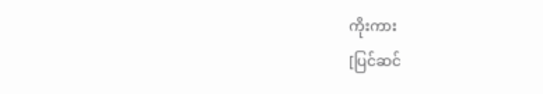ကိုးကား
[ပြင်ဆင်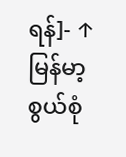ရန်]- ↑ မြန်မာ့စွယ်စုံ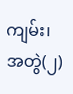ကျမ်း၊ အတွဲ(၂)